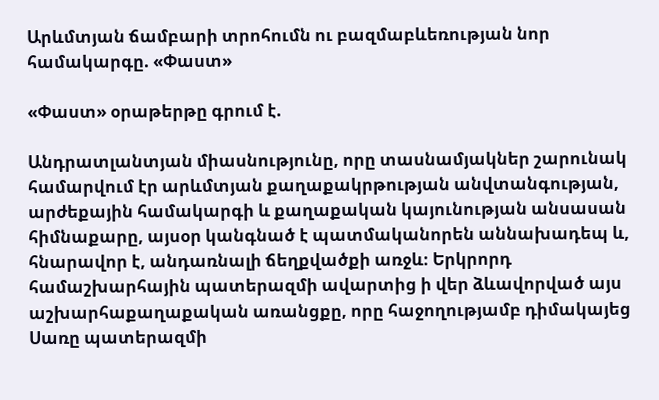Արևմտյան ճամբարի տրոհումն ու բազմաբևեռության նոր համակարգը. «Փաստ»

«Փաստ» օրաթերթը գրում է.

Անդրատլանտյան միասնությունը, որը տասնամյակներ շարունակ համարվում էր արևմտյան քաղաքակրթության անվտանգության, արժեքային համակարգի և քաղաքական կայունության անսասան հիմնաքարը, այսօր կանգնած է պատմականորեն աննախադեպ և, հնարավոր է, անդառնալի ճեղքվածքի առջև։ Երկրորդ համաշխարհային պատերազմի ավարտից ի վեր ձևավորված այս աշխարհաքաղաքական առանցքը, որը հաջողությամբ դիմակայեց Սառը պատերազմի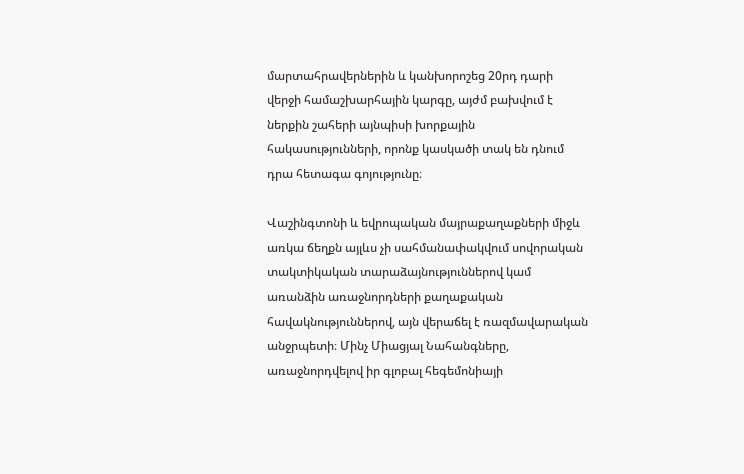մարտահրավերներին և կանխորոշեց 20րդ դարի վերջի համաշխարհային կարգը, այժմ բախվում է ներքին շահերի այնպիսի խորքային հակասությունների, որոնք կասկածի տակ են դնում դրա հետագա գոյությունը։

Վաշինգտոնի և եվրոպական մայրաքաղաքների միջև առկա ճեղքն այլևս չի սահմանափակվում սովորական տակտիկական տարաձայնություններով կամ առանձին առաջնորդների քաղաքական հավակնություններով, այն վերաճել է ռազմավարական անջրպետի։ Մինչ Միացյալ Նահանգները, առաջնորդվելով իր գլոբալ հեգեմոնիայի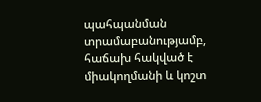պահպանման տրամաբանությամբ, հաճախ հակված է միակողմանի և կոշտ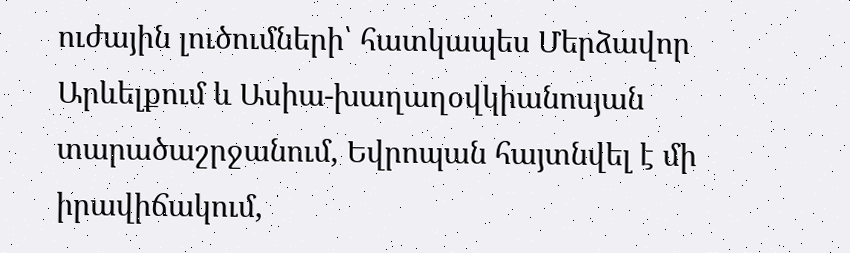ուժային լուծումների՝ հատկապես Մերձավոր Արևելքում և Ասիա-խաղաղօվկիանոսյան տարածաշրջանում, Եվրոպան հայտնվել է մի իրավիճակում,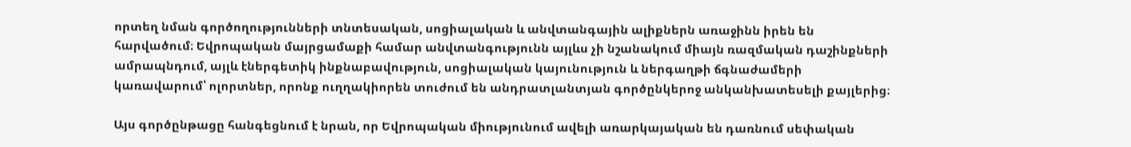որտեղ նման գործողությունների տնտեսական, սոցիալական և անվտանգային ալիքներն առաջինն իրեն են հարվածում։ Եվրոպական մայրցամաքի համար անվտանգությունն այլևս չի նշանակում միայն ռազմական դաշինքների ամրապնդում, այլև էներգետիկ ինքնաբավություն, սոցիալական կայունություն և ներգաղթի ճգնաժամերի կառավարում՝ ոլորտներ, որոնք ուղղակիորեն տուժում են անդրատլանտյան գործընկերոջ անկանխատեսելի քայլերից։

Այս գործընթացը հանգեցնում է նրան, որ Եվրոպական միությունում ավելի առարկայական են դառնում սեփական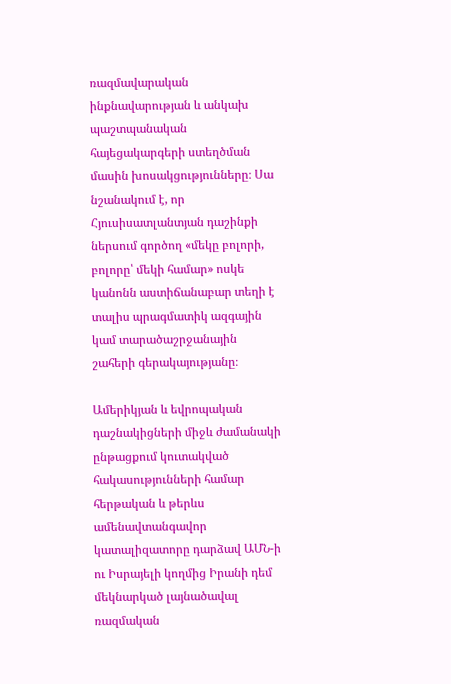ռազմավարական ինքնավարության և անկախ պաշտպանական հայեցակարգերի ստեղծման մասին խոսակցությունները։ Սա նշանակում է, որ Հյուսիսատլանտյան դաշինքի ներսում գործող «մեկը բոլորի, բոլորը՝ մեկի համար» ոսկե կանոնն աստիճանաբար տեղի է տալիս պրագմատիկ ազգային կամ տարածաշրջանային շահերի գերակայությանը։

Ամերիկյան և եվրոպական դաշնակիցների միջև ժամանակի ընթացքում կուտակված հակասությունների համար հերթական և թերևս ամենավտանգավոր կատալիզատորը դարձավ ԱՄՆ-ի ու Իսրայելի կողմից Իրանի դեմ մեկնարկած լայնածավալ ռազմական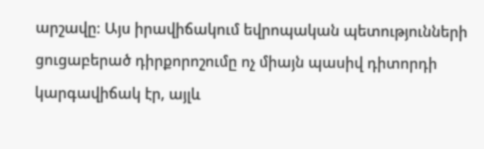արշավը։ Այս իրավիճակում եվրոպական պետությունների ցուցաբերած դիրքորոշումը ոչ միայն պասիվ դիտորդի կարգավիճակ էր, այլև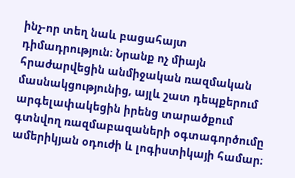ինչ-որ տեղ նաև բացահայտ դիմադրություն։ Նրանք ոչ միայն հրաժարվեցին անմիջական ռազմական մասնակցությունից, այլև շատ դեպքերում արգելափակեցին իրենց տարածքում գտնվող ռազմաբազաների օգտագործումը ամերիկյան օդուժի և լոգիստիկայի համար։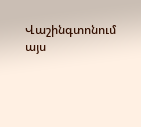Վաշինգտոնում այս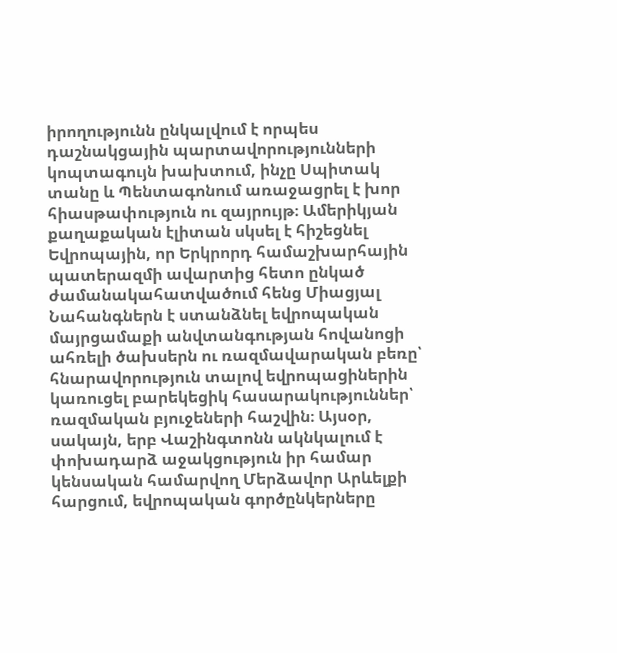իրողությունն ընկալվում է որպես դաշնակցային պարտավորությունների կոպտագույն խախտում, ինչը Սպիտակ տանը և Պենտագոնում առաջացրել է խոր հիասթափություն ու զայրույթ։ Ամերիկյան քաղաքական էլիտան սկսել է հիշեցնել Եվրոպային, որ Երկրորդ համաշխարհային պատերազմի ավարտից հետո ընկած ժամանակահատվածում հենց Միացյալ Նահանգներն է ստանձնել եվրոպական մայրցամաքի անվտանգության հովանոցի ահռելի ծախսերն ու ռազմավարական բեռը՝ հնարավորություն տալով եվրոպացիներին կառուցել բարեկեցիկ հասարակություններ՝ ռազմական բյուջեների հաշվին։ Այսօր, սակայն, երբ Վաշինգտոնն ակնկալում է փոխադարձ աջակցություն իր համար կենսական համարվող Մերձավոր Արևելքի հարցում, եվրոպական գործընկերները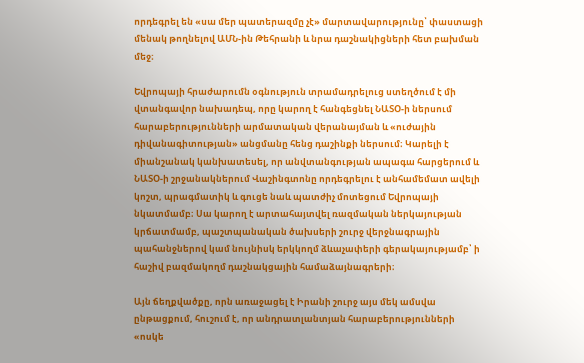որդեգրել են «սա մեր պատերազմը չէ» մարտավարությունը՝ փաստացի մենակ թողնելով ԱՄՆ-ին Թեհրանի և նրա դաշնակիցների հետ բախման մեջ։

Եվրոպայի հրաժարումն օգնություն տրամադրելուց ստեղծում է մի վտանգավոր նախադեպ, որը կարող է հանգեցնել ՆԱՏՕ-ի ներսում հարաբերությունների արմատական վերանայման և «ուժային դիվանագիտության» անցմանը հենց դաշինքի ներսում։ Կարելի է միանշանակ կանխատեսել, որ անվտանգության ապագա հարցերում և ՆԱՏՕ-ի շրջանակներում Վաշինգտոնը որդեգրելու է անհամեմատ ավելի կոշտ, պրագմատիկ և գուցե նաև պատժիչ մոտեցում Եվրոպայի նկատմամբ։ Սա կարող է արտահայտվել ռազմական ներկայության կրճատմամբ, պաշտպանական ծախսերի շուրջ վերջնագրային պահանջներով կամ նույնիսկ երկկողմ ձևաչափերի գերակայությամբ՝ ի հաշիվ բազմակողմ դաշնակցային համաձայնագրերի։

Այն ճեղքվածքը, որն առաջացել է Իրանի շուրջ այս մեկ ամսվա ընթացքում, հուշում է, որ անդրատլանտյան հարաբերությունների «ոսկե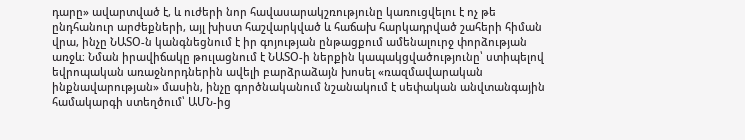դարը» ավարտված է, և ուժերի նոր հավասարակշռությունը կառուցվելու է ոչ թե ընդհանուր արժեքների, այլ խիստ հաշվարկված և հաճախ հարկադրված շահերի հիման վրա, ինչը ՆԱՏՕ-ն կանգնեցնում է իր գոյության ընթացքում ամենալուրջ փորձության առջև։ Նման իրավիճակը թուլացնում է ՆԱՏՕ-ի ներքին կապակցվածությունը՝ ստիպելով եվրոպական առաջնորդներին ավելի բարձրաձայն խոսել «ռազմավարական ինքնավարության» մասին, ինչը գործնականում նշանակում է սեփական անվտանգային համակարգի ստեղծում՝ ԱՄՆ-ից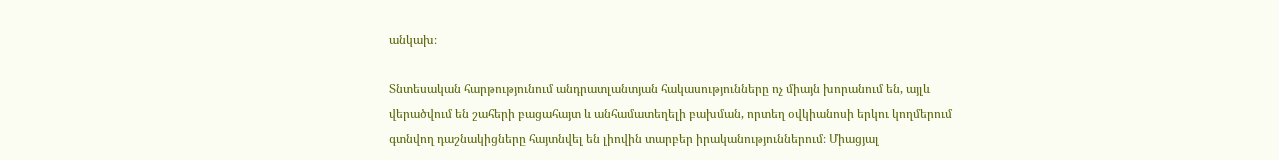անկախ։

Տնտեսական հարթությունում անդրատլանտյան հակասությունները ոչ միայն խորանում են, այլև վերածվում են շահերի բացահայտ և անհամատեղելի բախման, որտեղ օվկիանոսի երկու կողմերում գտնվող դաշնակիցները հայտնվել են լիովին տարբեր իրականություններում։ Միացյալ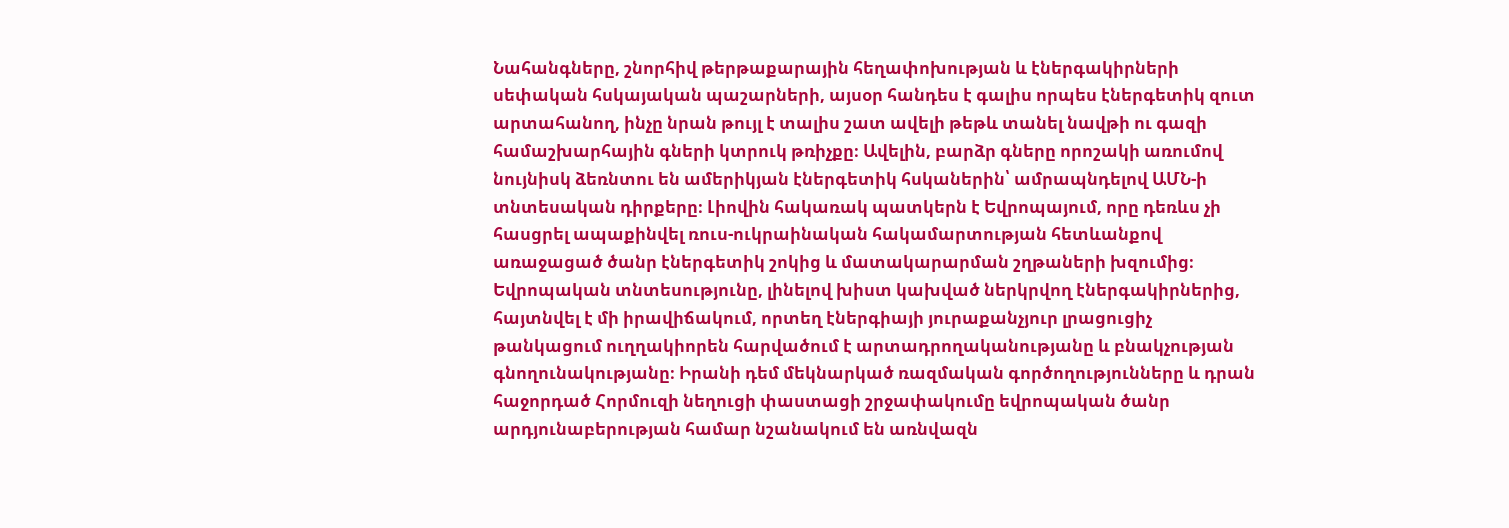Նահանգները, շնորհիվ թերթաքարային հեղափոխության և էներգակիրների սեփական հսկայական պաշարների, այսօր հանդես է գալիս որպես էներգետիկ զուտ արտահանող, ինչը նրան թույլ է տալիս շատ ավելի թեթև տանել նավթի ու գազի համաշխարհային գների կտրուկ թռիչքը։ Ավելին, բարձր գները որոշակի առումով նույնիսկ ձեռնտու են ամերիկյան էներգետիկ հսկաներին՝ ամրապնդելով ԱՄՆ-ի տնտեսական դիրքերը։ Լիովին հակառակ պատկերն է Եվրոպայում, որը դեռևս չի հասցրել ապաքինվել ռուս-ուկրաինական հակամարտության հետևանքով առաջացած ծանր էներգետիկ շոկից և մատակարարման շղթաների խզումից։ Եվրոպական տնտեսությունը, լինելով խիստ կախված ներկրվող էներգակիրներից, հայտնվել է մի իրավիճակում, որտեղ էներգիայի յուրաքանչյուր լրացուցիչ թանկացում ուղղակիորեն հարվածում է արտադրողականությանը և բնակչության գնողունակությանը։ Իրանի դեմ մեկնարկած ռազմական գործողությունները և դրան հաջորդած Հորմուզի նեղուցի փաստացի շրջափակումը եվրոպական ծանր արդյունաբերության համար նշանակում են առնվազն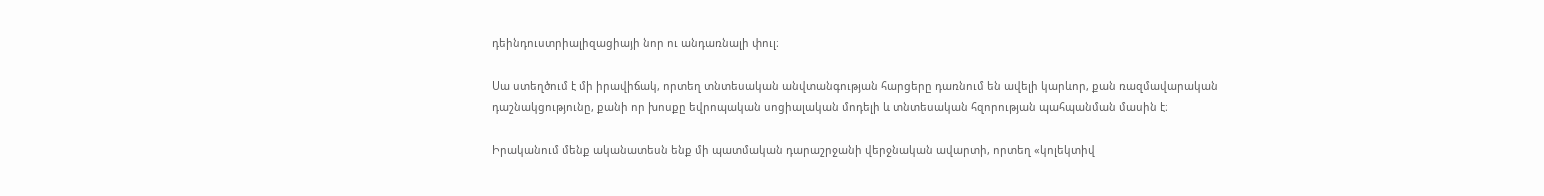դեինդուստրիալիզացիայի նոր ու անդառնալի փուլ։

Սա ստեղծում է մի իրավիճակ, որտեղ տնտեսական անվտանգության հարցերը դառնում են ավելի կարևոր, քան ռազմավարական դաշնակցությունը, քանի որ խոսքը եվրոպական սոցիալական մոդելի և տնտեսական հզորության պահպանման մասին է։

Իրականում մենք ականատեսն ենք մի պատմական դարաշրջանի վերջնական ավարտի, որտեղ «կոլեկտիվ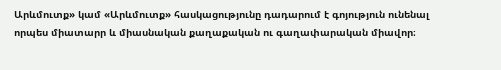Արևմուտք» կամ «Արևմուտք» հասկացությունը դադարում է գոյություն ունենալ որպես միատարր և միասնական քաղաքական ու գաղափարական միավոր։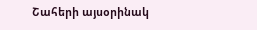Շահերի այսօրինակ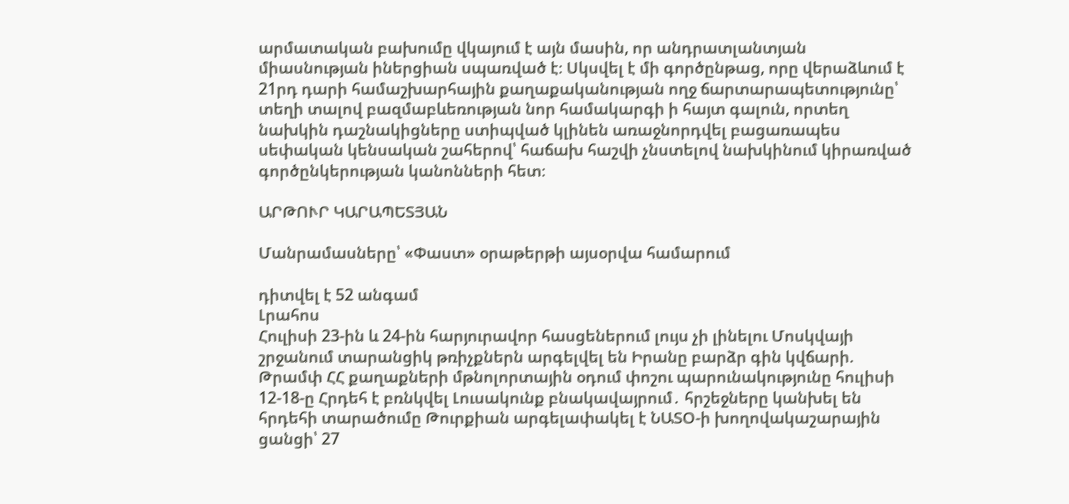արմատական բախումը վկայում է այն մասին, որ անդրատլանտյան միասնության իներցիան սպառված է։ Սկսվել է մի գործընթաց, որը վերաձևում է 21րդ դարի համաշխարհային քաղաքականության ողջ ճարտարապետությունը՝ տեղի տալով բազմաբևեռության նոր համակարգի ի հայտ գալուն, որտեղ նախկին դաշնակիցները ստիպված կլինեն առաջնորդվել բացառապես սեփական կենսական շահերով՝ հաճախ հաշվի չնստելով նախկինում կիրառված գործընկերության կանոնների հետ։

ԱՐԹՈՒՐ ԿԱՐԱՊԵՏՅԱՆ

Մանրամասները՝ «Փաստ» օրաթերթի այսօրվա համարում

դիտվել է 52 անգամ
Լրահոս
Հուլիսի 23-ին և 24-ին հարյուրավոր հասցեներում լույս չի լինելու Մոսկվայի շրջանում տարանցիկ թռիչքներն արգելվել են Իրանը բարձր գին կվճարի. Թրամփ ՀՀ քաղաքների մթնոլորտային օդում փոշու պարունակությունը հուլիսի 12-18-ը Հրդեհ է բռնկվել Լուսակունք բնակավայրում․ հրշեջները կանխել են հրդեհի տարածումը Թուրքիան արգելափակել է ՆԱՏՕ-ի խողովակաշարային ցանցի՝ 27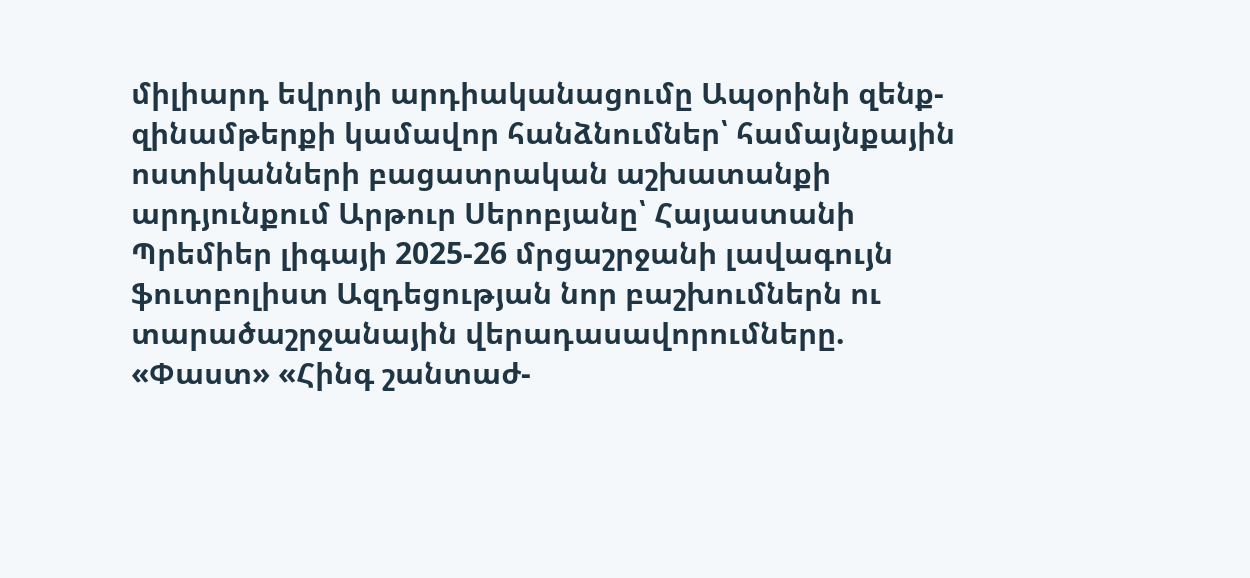միլիարդ եվրոյի արդիականացումը Ապօրինի զենք-զինամթերքի կամավոր հանձնումներ՝ համայնքային ոստիկանների բացատրական աշխատանքի արդյունքում Արթուր Սերոբյանը՝ Հայաստանի Պրեմիեր լիգայի 2025-26 մրցաշրջանի լավագույն ֆուտբոլիստ Ազդեցության նոր բաշխումներն ու տարածաշրջանային վերադասավորումները. «Փաստ» «Հինգ շանտաժ-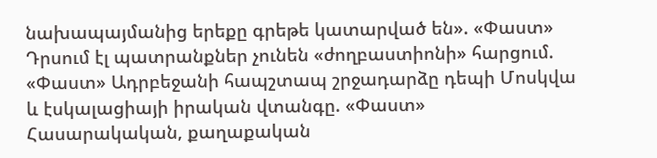նախապայմանից երեքը գրեթե կատարված են». «Փաստ» Դրսում էլ պատրանքներ չունեն «ժողբաստիոնի» հարցում. «Փաստ» Ադրբեջանի հապշտապ շրջադարձը դեպի Մոսկվա և էսկալացիայի իրական վտանգը. «Փաստ» Հասարակական, քաղաքական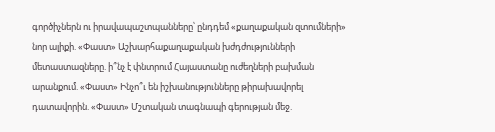գործիչներն ու իրավապաշտպանները՝ ընդդեմ «քաղաքական զտումների» նոր ալիքի. «Փաստ» Աշխարհաքաղաքական խժդժությունների մետաստազները. ի՞նչ է փնտրում Հայաստանը ուժեղների բախման արանքում. «Փաստ» Ինչո՞ւ են իշխանությունները թիրախավորել դատավորին. «Փաստ» Մշտական տագնապի գերության մեջ.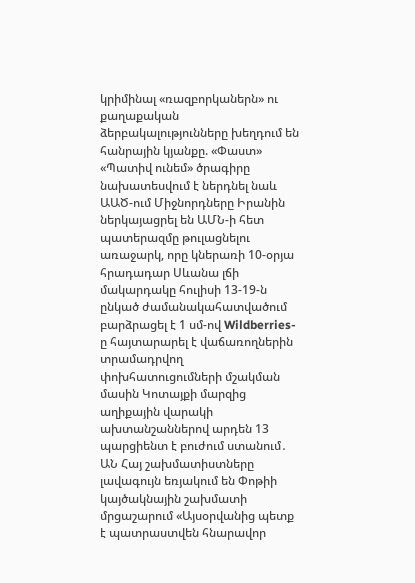կրիմինալ «ռազբորկաներն» ու քաղաքական ձերբակալությունները խեղդում են հանրային կյանքը. «Փաստ» «Պատիվ ունեմ» ծրագիրը նախատեսվում է ներդնել նաև ԱԱԾ-ում Միջնորդները Իրանին ներկայացրել են ԱՄՆ-ի հետ պատերազմը թուլացնելու առաջարկ, որը կներառի 10-օրյա հրադադար Սևանա լճի մակարդակը հուլիսի 13-19-ն ընկած ժամանակահատվածում բարձրացել է 1 սմ-ով Wildberries-ը հայտարարել է վաճառողներին տրամադրվող փոխհատուցումների մշակման մասին Կոտայքի մարզից աղիքային վարակի ախտանշաններով արդեն 13 պարցիենտ է բուժում ստանում․ ԱՆ Հայ շախմատիստները լավագույն եռյակում են Փոթիի կայծակնային շախմատի մրցաշարում «Այսօրվանից պետք է պատրաստվեն հնարավոր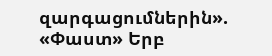զարգացումներին». «Փաստ» Երբ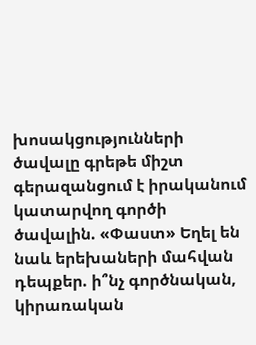խոսակցությունների ծավալը գրեթե միշտ գերազանցում է իրականում կատարվող գործի ծավալին. «Փաստ» Եղել են նաև երեխաների մահվան դեպքեր. ի՞նչ գործնական, կիրառական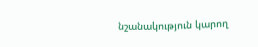նշանակություն կարող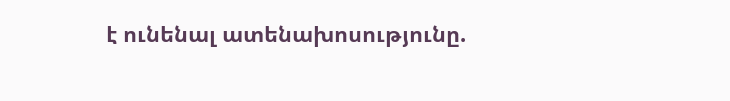է ունենալ ատենախոսությունը.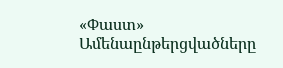«Փաստ»
Ամենաընթերցվածները